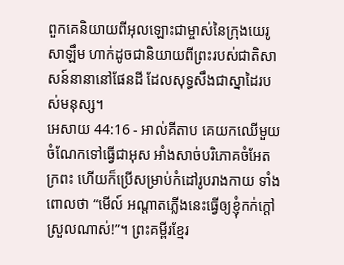ពួកគេនិយាយពីអុលឡោះជាម្ចាស់នៃក្រុងយេរូសាឡឹម ហាក់ដូចជានិយាយពីព្រះរបស់ជាតិសាសន៍នានានៅផែនដី ដែលសុទ្ធសឹងជាស្នាដៃរបស់មនុស្ស។
អេសាយ 44:16 - អាល់គីតាប គេយកឈើមួយចំណែកទៅធ្វើជាអុស អាំងសាច់បរិភោគចំអែតក្រពះ ហើយក៏ប្រើសម្រាប់កំដៅរូបរាងកាយ ទាំងពោលថា “មើល៍ អណ្ដាតភ្លើងនេះធ្វើឲ្យខ្ញុំកក់ក្ដៅស្រួលណាស់!”។ ព្រះគម្ពីរខ្មែរ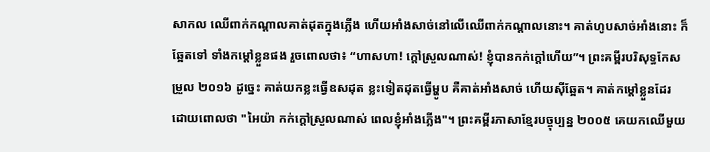សាកល ឈើពាក់កណ្ដាលគាត់ដុតក្នុងភ្លើង ហើយអាំងសាច់នៅលើឈើពាក់កណ្ដាលនោះ។ គាត់ហូបសាច់អាំងនោះ ក៏ឆ្អែតទៅ ទាំងកម្ដៅខ្លួនផង រួចពោលថា៖ “ហាសហា! ក្ដៅស្រួលណាស់! ខ្ញុំបានកក់ក្ដៅហើយ”។ ព្រះគម្ពីរបរិសុទ្ធកែសម្រួល ២០១៦ ដូច្នេះ គាត់យកខ្លះធ្វើឧសដុត ខ្លះទៀតដុតធ្វើម្ហូប គឺគាត់អាំងសាច់ ហើយស៊ីឆ្អែត។ គាត់កម្ដៅខ្លួនដែរ ដោយពោលថា "អៃយ៉ា កក់ក្តៅស្រួលណាស់ ពេលខ្ញុំអាំងភ្លើង"។ ព្រះគម្ពីរភាសាខ្មែរបច្ចុប្បន្ន ២០០៥ គេយកឈើមួយ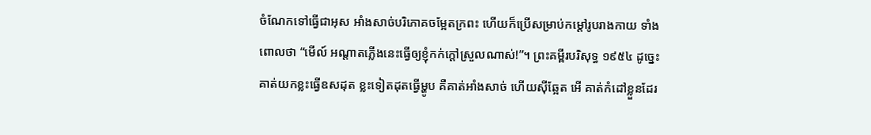ចំណែកទៅធ្វើជាអុស អាំងសាច់បរិភោគចម្អែតក្រពះ ហើយក៏ប្រើសម្រាប់កម្ដៅរូបរាងកាយ ទាំងពោលថា “មើល៍ អណ្ដាតភ្លើងនេះធ្វើឲ្យខ្ញុំកក់ក្ដៅស្រួលណាស់!”។ ព្រះគម្ពីរបរិសុទ្ធ ១៩៥៤ ដូច្នេះ គាត់យកខ្លះធ្វើឧសដុត ខ្លះទៀតដុតធ្វើម្ហូប គឺគាត់អាំងសាច់ ហើយស៊ីឆ្អែត អើ គាត់កំដៅខ្លួនដែរ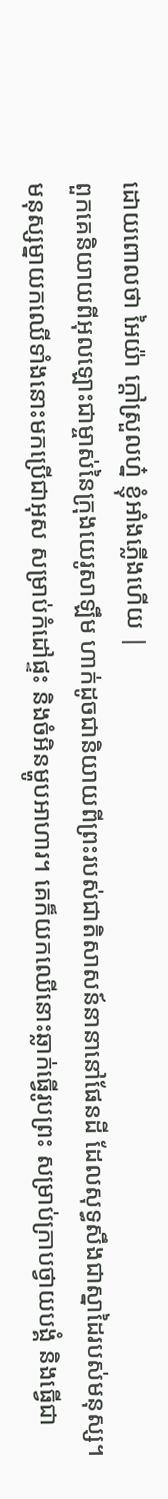ដោយពោលថា អៃយ៉ា ក្តៅស្រួលហ្ន៎ ខ្ញុំអាំងភ្លើងហើយ |
ពួកគេនិយាយពីអុលឡោះជាម្ចាស់នៃក្រុងយេរូសាឡឹម ហាក់ដូចជានិយាយពីព្រះរបស់ជាតិសាសន៍នានានៅផែនដី ដែលសុទ្ធសឹងជាស្នាដៃរបស់មនុស្ស។
មនុស្សម្នាយកឈើទាំងនោះមកប្រើជាអុស សម្រាប់កំដៅផ្ទះ និងចំអិនម្ហូបអាហារ។ គេក៏យកឈើនោះឆ្លាក់ធ្វើរូបព្រះ សម្រាប់ក្រាបថ្វាយបង្គំ និងធ្វើជា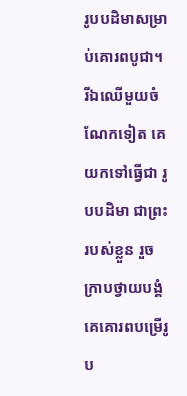រូបបដិមាសម្រាប់គោរពបូជា។
រីឯឈើមួយចំណែកទៀត គេយកទៅធ្វើជា រូបបដិមា ជាព្រះរបស់ខ្លួន រួចក្រាបថ្វាយបង្គំ គេគោរពបម្រើរូប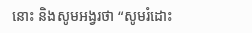នោះ និងសូមអង្វរថា “សូមរំដោះ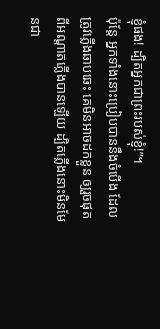ខ្ញុំផង! ដ្បិតអ្នកជាព្រះរបស់ខ្ញុំ!”។
ប៉ុន្តែ អ្នកទាំងនោះប្រៀបបាននឹងចំបើង ដែលត្រូវភ្លើងឆាបឆេះ គេមិនអាចដកខ្លួន ឲ្យរួចផុតពីអណ្ដាតភ្លើងបានឡើយ ដ្បិតភ្លើងនោះមិនមែនជា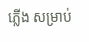ភ្លើង សម្រាប់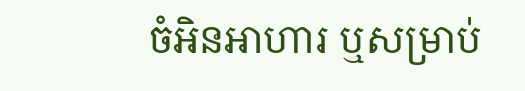ចំអិនអាហារ ឬសម្រាប់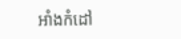អាំងកំដៅ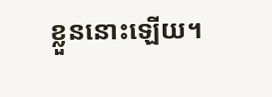ខ្លួននោះឡើយ។